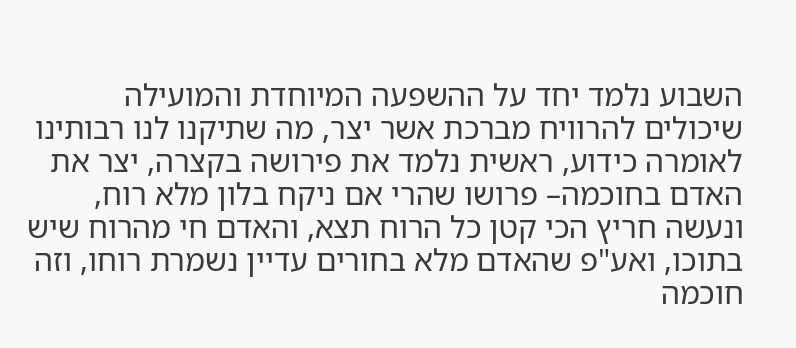השבוע נלמד יחד על ההשפעה המיוחדת והמועילה שיכולים להרוויח מברכת אשר יצר, מה שתיקנו לנו רבותינו לאומרה כידוע, ראשית נלמד את פירושה בקצרה, יצר את האדם בחוכמה– פרושו שהרי אם ניקח בלון מלא רוח, ונעשה חריץ הכי קטן כל הרוח תצא, והאדם חי מהרוח שיש בתוכו, ואע"פ שהאדם מלא בחורים עדיין נשמרת רוחו, וזה חוכמה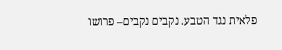פלאית נגד הטבע. נקבים נקבים– פרושו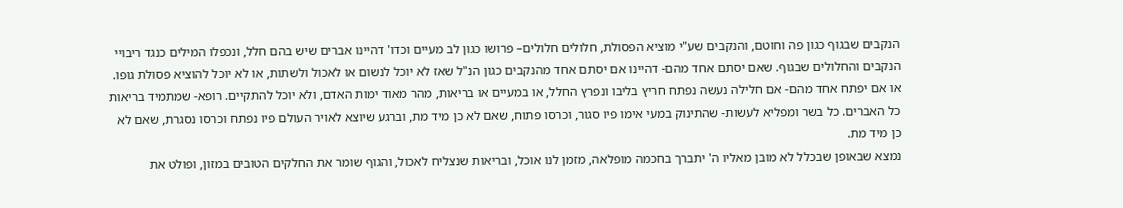הנקבים שבגוף כגון פה וחוטם, והנקבים שע"י מוציא הפסולת, חלולים חלולים– פרושו כגון לב מעיים וכדו' דהיינו אברים שיש בהם חלל, ונכפלו המילים כנגד ריבויי הנקבים והחלולים שבגוף. שאם יסתם אחד מהם- דהיינו אם יסתם אחד מהנקבים כגון הנ"ל שאז לא יוכל לנשום או לאכול ולשתות, או לא יוכל להוציא פסולת גופו. או אם יפתח אחד מהם- אם חלילה נעשה נפתח חריץ בליבו ונפרץ החלל, או במעיים או בריאות, מהר מאוד ימות האדם, ולא יוכל להתקיים. רופא- שמתמיד בריאות כל האברים. כל בשר ומפליא לעשות- שהתינוק במעי אימו פיו סגור, וכרסו פתוח, שאם לא כן מיד מת, וברגע שיוצא לאויר העולם פיו נפתח וכרסו נסגרת, שאם לא כן מיד מת.
נמצא שבאופן שבכלל לא מובן מאליו ה' יתברך בחכמה מופלאה, מזמן לנו אוכל, ובריאות שנצליח לאכול, והגוף שומר את החלקים הטובים במזון, ופולט את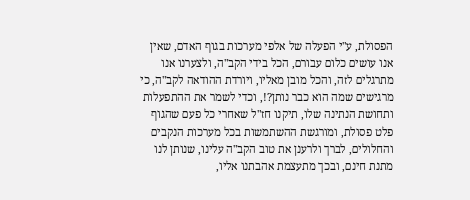הפסולת, ע"י הפעלה של אלפי מערכות בגוף האדם, שאין אנו עושים כלום עבורם, הכל בידי הקב"ה, ולצערנו אנו מתרגלים לזה, והכל מובן מאליו, ויורדת ההודאה לקב"ה, כי מרגישים שמה הוא כבר נותן?!, וכדי לשמר את ההתפעלות ותחושת הנתינה שלו, תיקנו חז"ל שאחרי כל פעם שהגוף פלט פסולת, ומורגשת ההשתמשות בכל מערכות הנקבים והחלולים, לברך ולרענן את טוב הקב"ה עלינו, שנותן לנו מתנת חינם, ובכך מתעצמת אהבתנו אליו,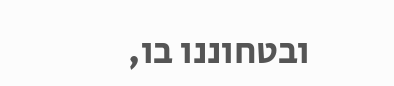ובטחוננו בו,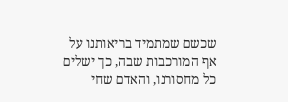שכשם שמתמיד בריאותנו על אף המורכבות שבה, כך ישלים כל מחסורנו, והאדם שחי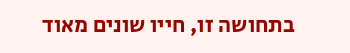בתחושה זו, חייו שונים מאוד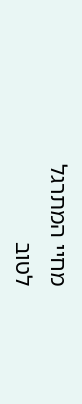מחיי המתרגל לטוב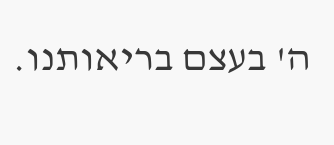ה' בעצם בריאותנו.